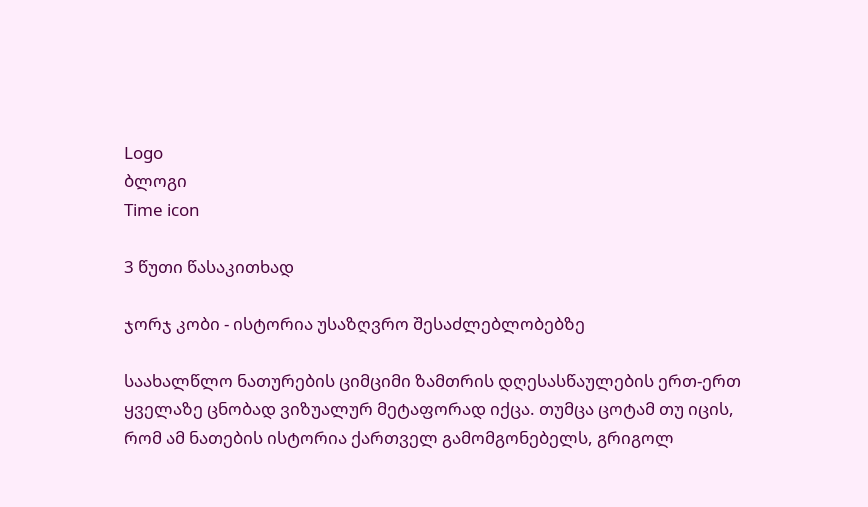Logo
ბლოგი
Time icon

3 წუთი წასაკითხად

ჯორჯ კობი - ისტორია უსაზღვრო შესაძლებლობებზე

საახალწლო ნათურების ციმციმი ზამთრის დღესასწაულების ერთ-ერთ ყველაზე ცნობად ვიზუალურ მეტაფორად იქცა. თუმცა ცოტამ თუ იცის, რომ ამ ნათების ისტორია ქართველ გამომგონებელს, გრიგოლ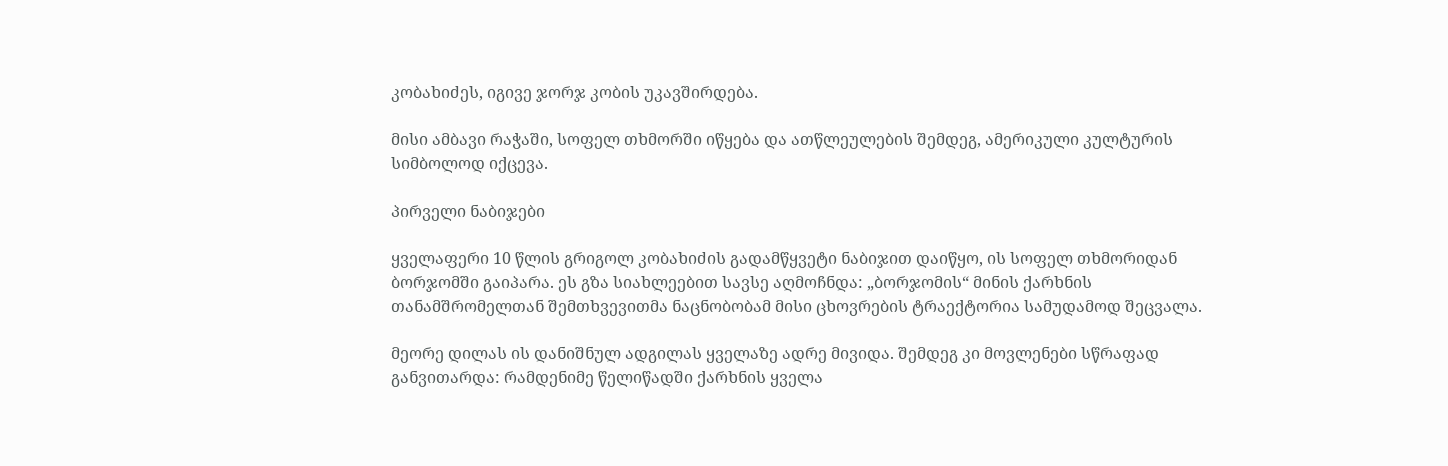კობახიძეს, იგივე ჯორჯ კობის უკავშირდება.

მისი ამბავი რაჭაში, სოფელ თხმორში იწყება და ათწლეულების შემდეგ, ამერიკული კულტურის სიმბოლოდ იქცევა.

პირველი ნაბიჯები

ყველაფერი 10 წლის გრიგოლ კობახიძის გადამწყვეტი ნაბიჯით დაიწყო, ის სოფელ თხმორიდან ბორჯომში გაიპარა. ეს გზა სიახლეებით სავსე აღმოჩნდა: „ბორჯომის“ მინის ქარხნის თანამშრომელთან შემთხვევითმა ნაცნობობამ მისი ცხოვრების ტრაექტორია სამუდამოდ შეცვალა.

მეორე დილას ის დანიშნულ ადგილას ყველაზე ადრე მივიდა. შემდეგ კი მოვლენები სწრაფად განვითარდა: რამდენიმე წელიწადში ქარხნის ყველა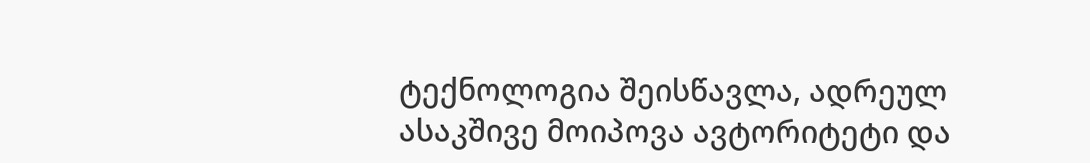ტექნოლოგია შეისწავლა, ადრეულ ასაკშივე მოიპოვა ავტორიტეტი და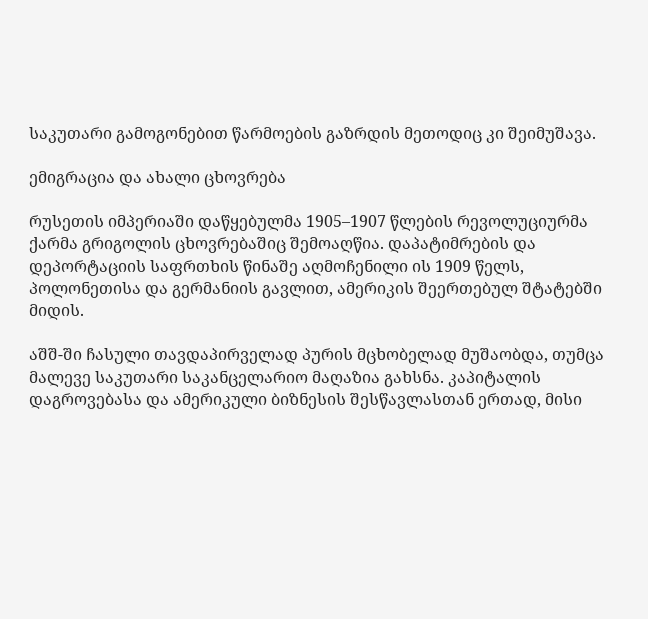საკუთარი გამოგონებით წარმოების გაზრდის მეთოდიც კი შეიმუშავა.

ემიგრაცია და ახალი ცხოვრება

რუსეთის იმპერიაში დაწყებულმა 1905–1907 წლების რევოლუციურმა ქარმა გრიგოლის ცხოვრებაშიც შემოაღწია. დაპატიმრების და დეპორტაციის საფრთხის წინაშე აღმოჩენილი ის 1909 წელს, პოლონეთისა და გერმანიის გავლით, ამერიკის შეერთებულ შტატებში მიდის.

აშშ-ში ჩასული თავდაპირველად პურის მცხობელად მუშაობდა, თუმცა მალევე საკუთარი საკანცელარიო მაღაზია გახსნა. კაპიტალის დაგროვებასა და ამერიკული ბიზნესის შესწავლასთან ერთად, მისი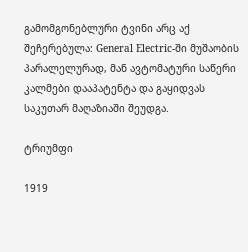გამომგონებლური ტვინი არც აქ შეჩერებულა: General Electric-ში მუშაობის პარალელურად, მან ავტომატური საწერი კალმები დააპატენტა და გაყიდვას საკუთარ მაღაზიაში შეუდგა.

ტრიუმფი

1919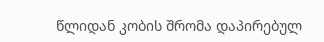წლიდან კობის შრომა დაპირებულ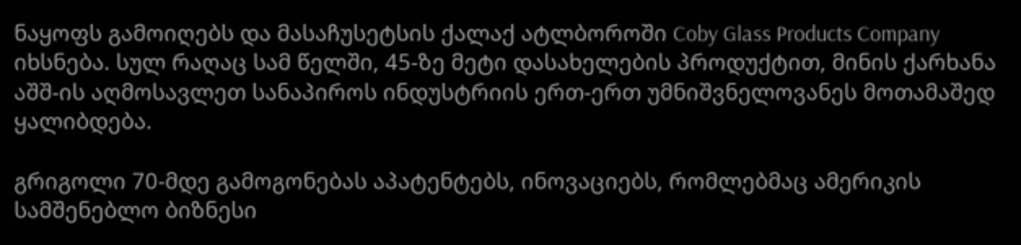ნაყოფს გამოიღებს და მასაჩუსეტსის ქალაქ ატლბოროში Coby Glass Products Company იხსნება. სულ რაღაც სამ წელში, 45-ზე მეტი დასახელების პროდუქტით, მინის ქარხანა აშშ-ის აღმოსავლეთ სანაპიროს ინდუსტრიის ერთ-ერთ უმნიშვნელოვანეს მოთამაშედ ყალიბდება.

გრიგოლი 70-მდე გამოგონებას აპატენტებს, ინოვაციებს, რომლებმაც ამერიკის სამშენებლო ბიზნესი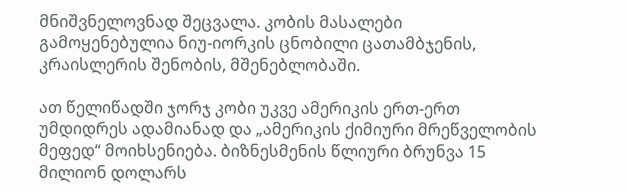მნიშვნელოვნად შეცვალა. კობის მასალები გამოყენებულია ნიუ-იორკის ცნობილი ცათამბჯენის, კრაისლერის შენობის, მშენებლობაში.

ათ წელიწადში ჯორჯ კობი უკვე ამერიკის ერთ-ერთ უმდიდრეს ადამიანად და „ამერიკის ქიმიური მრეწველობის მეფედ“ მოიხსენიება. ბიზნესმენის წლიური ბრუნვა 15 მილიონ დოლარს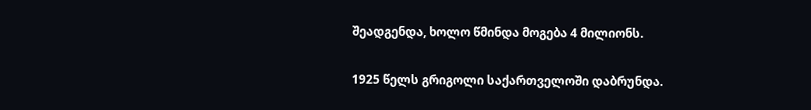შეადგენდა, ხოლო წმინდა მოგება 4 მილიონს.

1925 წელს გრიგოლი საქართველოში დაბრუნდა.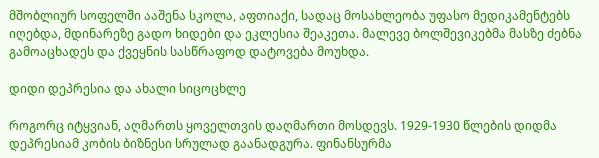მშობლიურ სოფელში ააშენა სკოლა, აფთიაქი, სადაც მოსახლეობა უფასო მედიკამენტებს იღებდა, მდინარეზე გადო ხიდები და ეკლესია შეაკეთა. მალევე ბოლშევიკებმა მასზე ძებნა გამოაცხადეს და ქვეყნის სასწრაფოდ დატოვება მოუხდა.

დიდი დეპრესია და ახალი სიცოცხლე

როგორც იტყვიან, აღმართს ყოველთვის დაღმართი მოსდევს. 1929-1930 წლების დიდმა დეპრესიამ კობის ბიზნესი სრულად გაანადგურა. ფინანსურმა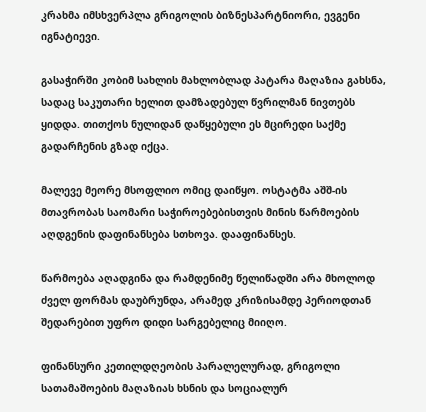კრახმა იმსხვერპლა გრიგოლის ბიზნესპარტნიორი, ევგენი იგნატიევი.

გასაჭირში კობიმ სახლის მახლობლად პატარა მაღაზია გახსნა, სადაც საკუთარი ხელით დამზადებულ წვრილმან ნივთებს ყიდდა. თითქოს ნულიდან დაწყებული ეს მცირედი საქმე გადარჩენის გზად იქცა.

მალევე მეორე მსოფლიო ომიც დაიწყო. ოსტატმა აშშ-ის მთავრობას საომარი საჭიროებებისთვის მინის წარმოების აღდგენის დაფინანსება სთხოვა. დააფინანსეს.

წარმოება აღადგინა და რამდენიმე წელიწადში არა მხოლოდ ძველ ფორმას დაუბრუნდა, არამედ კრიზისამდე პერიოდთან შედარებით უფრო დიდი სარგებელიც მიიღო.

ფინანსური კეთილდღეობის პარალელურად, გრიგოლი სათამაშოების მაღაზიას ხსნის და სოციალურ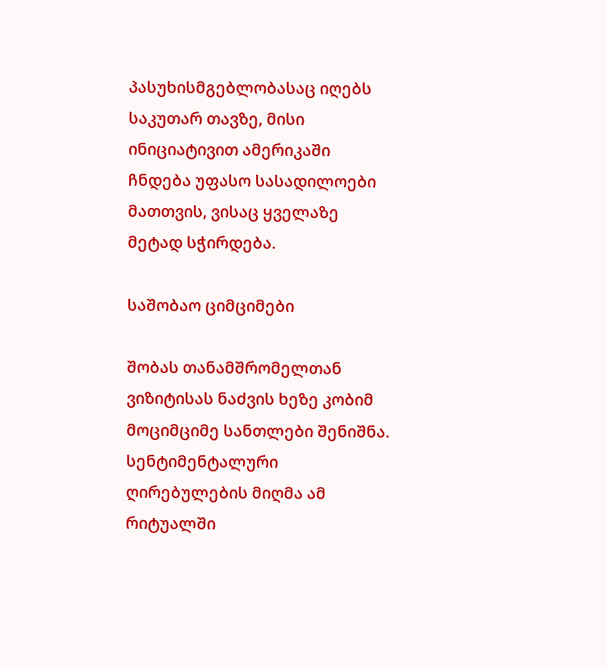პასუხისმგებლობასაც იღებს საკუთარ თავზე, მისი ინიციატივით ამერიკაში ჩნდება უფასო სასადილოები მათთვის, ვისაც ყველაზე მეტად სჭირდება.

საშობაო ციმციმები

შობას თანამშრომელთან ვიზიტისას ნაძვის ხეზე კობიმ მოციმციმე სანთლები შენიშნა. სენტიმენტალური ღირებულების მიღმა ამ რიტუალში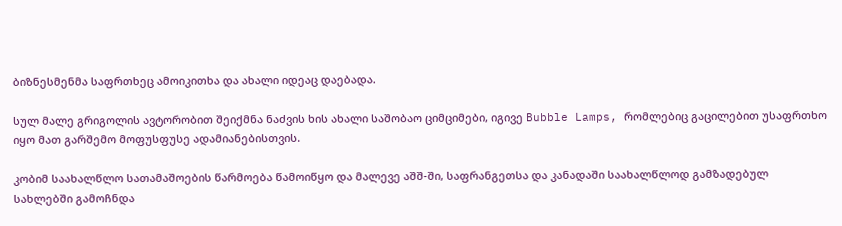ბიზნესმენმა საფრთხეც ამოიკითხა და ახალი იდეაც დაებადა.

სულ მალე გრიგოლის ავტორობით შეიქმნა ნაძვის ხის ახალი საშობაო ციმციმები, იგივე Bubble Lamps, რომლებიც გაცილებით უსაფრთხო იყო მათ გარშემო მოფუსფუსე ადამიანებისთვის.

კობიმ საახალწლო სათამაშოების წარმოება წამოიწყო და მალევე აშშ-ში, საფრანგეთსა და კანადაში საახალწლოდ გამზადებულ სახლებში გამოჩნდა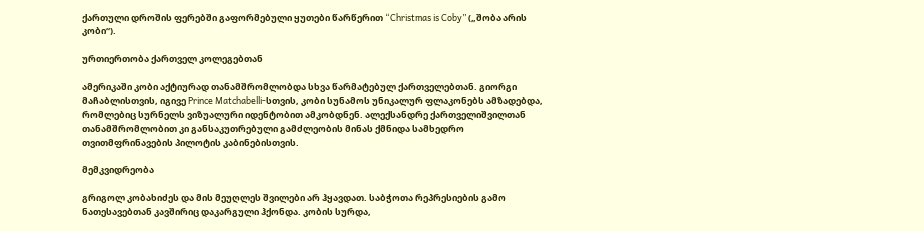ქართული დროშის ფერებში გაფორმებული ყუთები წარწერით “Christmas is Coby” („შობა არის კობი“).

ურთიერთობა ქართველ კოლეგებთან

ამერიკაში კობი აქტიურად თანამშრომლობდა სხვა წარმატებულ ქართველებთან. გიორგი მაჩაბლისთვის, იგივე Prince Matchabelli-სთვის, კობი სუნამოს უნიკალურ ფლაკონებს ამზადებდა, რომლებიც სურნელს ვიზუალური იდენტობით ამკობდნენ. ალექსანდრე ქართველიშვილთან თანამშრომლობით კი განსაკუთრებული გამძლეობის მინას ქმნიდა სამხედრო თვითმფრინავების პილოტის კაბინებისთვის.

მემკვიდრეობა

გრიგოლ კობახიძეს და მის მეუღლეს შვილები არ ჰყავდათ. საბჭოთა რეპრესიების გამო ნათესავებთან კავშირიც დაკარგული ჰქონდა. კობის სურდა,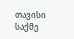თავისი საქმე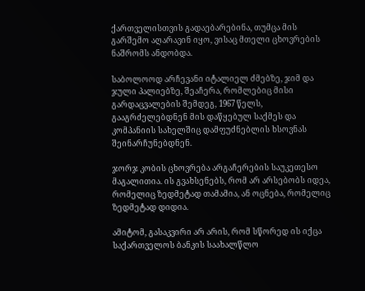ქართველისთვის გადაებარებინა, თუმცა მის გარშემო აღარავინ იყო, ვისაც მთელი ცხოვრების ნაშრომს ანდობდა.

საბოლოოდ არჩევანი იტალიელ ძმებზე, ჯიმ და ჯული პალიებზე, შეაჩერა, რომლებიც მისი გარდაცვალების შემდეგ, 1967 წელს, გააგრძელებდნენ მის დაწყებულ საქმეს და კომპანიის სახელშიც დამფუძნებლის ხსოვნას შეინარჩუნებდნენ.

ჯორჯ კობის ცხოვრება არგაჩერების საუკეთესო მაგალითია. ის გვახსენებს, რომ არ არსებობს იდეა, რომელიც ზედმეტად თამამია, ან ოცნება, რომელიც ზედმეტად დიდია.

ამიტომ, გასაკვირი არ არის, რომ სწორედ ის იქცა საქართველოს ბანკის საახალწლო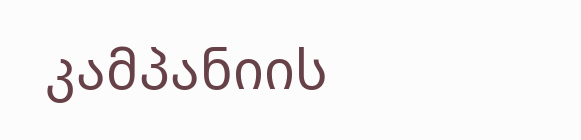კამპანიის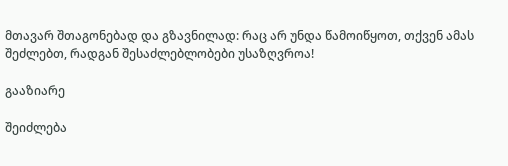მთავარ შთაგონებად და გზავნილად: რაც არ უნდა წამოიწყოთ, თქვენ ამას შეძლებთ, რადგან შესაძლებლობები უსაზღვროა!

გააზიარე

შეიძლება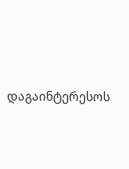დაგაინტერესოს